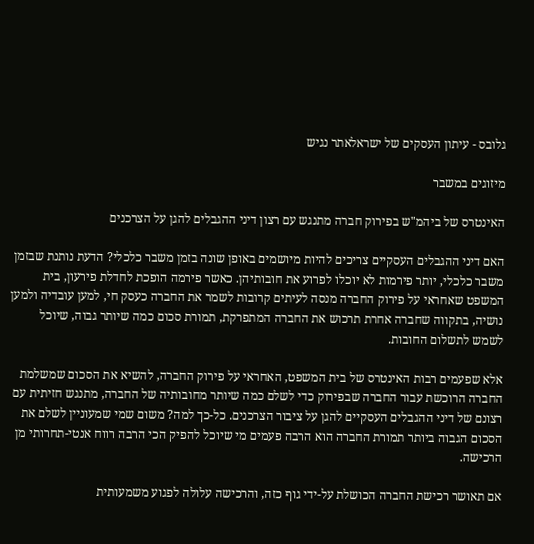גלובס - עיתון העסקים של ישראלאתר נגיש

מיזוגים במשבר

האינטרס של ביהמ"ש בפירוק חברה מתנגש עם רצון דיני ההגבלים להגן על הצרכנים

האם דיני ההגבלים העסקיים צריכים להיות מיושמים באופן שונה בזמן משבר כלכלי? הדעת נותנת שבזמן משבר כלכלי, יותר פירמות לא יוכלו לפרוע את חובותיהן. כאשר פירמה הופכת לחדלת פירעון, בית המשפט שאחראי על פירוק החברה מנסה לעיתים קרובות לשמר את החברה כעסק חי, למען עובדיה ולמען נושיה, בתקווה שחברה אחרת תרכוש את החברה המתפרקת, תמורת סכום כמה שיותר גבוה, שיוכל לשמש לתשלום החובות.

אלא שפעמים רבות האינטרס של בית המשפט, האחראי על פירוק החברה, להשיא את הסכום שמשלמת החברה הרוכשת עבור החברה שבפירוק כדי לשלם כמה שיותר מחובותיה של החברה, מתנגש חזיתית עם רצונם של דיני ההגבלים העסקיים להגן על ציבור הצרכנים. כל-כך למה? משום שמי שמעוניין לשלם את הסכום הגבוה ביותר תמורת החברה הוא הרבה פעמים מי שיוכל להפיק הכי הרבה רווח אנטי-תחרותי מן הרכישה.

אם תאושר רכישת החברה הכושלת על-ידי גוף כזה, והרכישה עלולה לפגוע משמעותית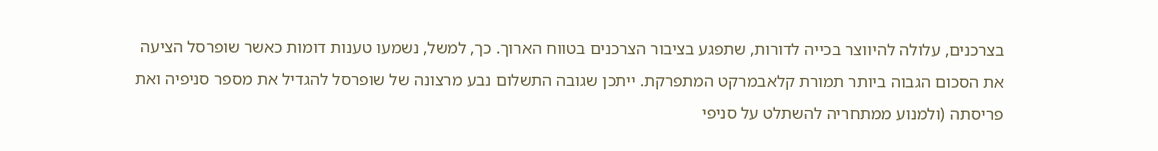בצרכנים, עלולה להיווצר בכייה לדורות, שתפגע בציבור הצרכנים בטווח הארוך. כך, למשל, נשמעו טענות דומות כאשר שופרסל הציעה את הסכום הגבוה ביותר תמורת קלאבמרקט המתפרקת. ייתכן שגובה התשלום נבע מרצונה של שופרסל להגדיל את מספר סניפיה ואת פריסתה (ולמנוע ממתחריה להשתלט על סניפי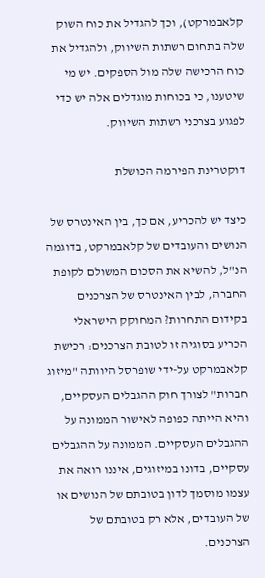קלאבמרקט), וכך להגדיל את כוח השוק שלה בתחום רשתות השיווק, ולהגדיל את כוח הרכישה שלה מול הספקים. יש מי שיטענו, כי בכוחות מוגדלים אלה יש כדי לפגוע בצרכני רשתות השיווק.

דוקטרינת הפירמה הכושלת

כיצד יש להכריע, אם כך, בין האינטרס של הנושים והעובדים של קלאבמרקט, בדוגמה הנ"ל, להשיא את הסכום המשולם לקופת החברה, לבין האינטרס של הצרכנים בקידום התחרות? המחוקק הישראלי הכריע בסוגיה זו לטובת הצרכנים: רכישת קלאבמרקט על-ידי שופרסל היוותה "מיזוג חברות" לצורך חוק ההגבלים העסקיים, והיא הייתה כפופה לאישור הממונה על ההגבלים העסקיים. הממונה על ההגבלים עסקיים, בדונו במיזוגים, איננו רואה את עצמו מוסמך לדון בטובתם של הנושים או של העובדים, אלא רק בטובתם של הצרכנים.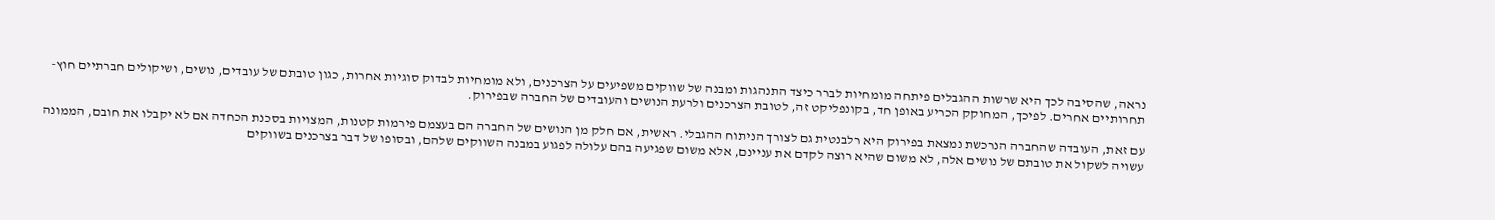נראה, שהסיבה לכך היא שרשות ההגבלים פיתחה מומחיות לברר כיצד התנהגות ומבנה של שווקים משפיעים על הצרכנים, ולא מומחיות לבדוק סוגיות אחרות, כגון טובתם של עובדים, נושים, ושיקולים חברתיים חוץ-תחרותיים אחרים. לפיכך, המחוקק הכריע באופן חד, בקונפליקט זה, לטובת הצרכנים ולרעת הנושים והעובדים של החברה שבפירוק.

עם זאת, העובדה שהחברה הנרכשת נמצאת בפירוק היא רלבנטית גם לצורך הניתוח ההגבלי. ראשית, אם חלק מן הנושים של החברה הם בעצמם פירמות קטנות, המצויות בסכנת הכחדה אם לא יקבלו את חובם, הממונה עשויה לשקול את טובתם של נושים אלה, לא משום שהיא רוצה לקדם את עניינם, אלא משום שפגיעה בהם עלולה לפגוע במבנה השווקים שלהם, ובסופו של דבר בצרכנים בשווקים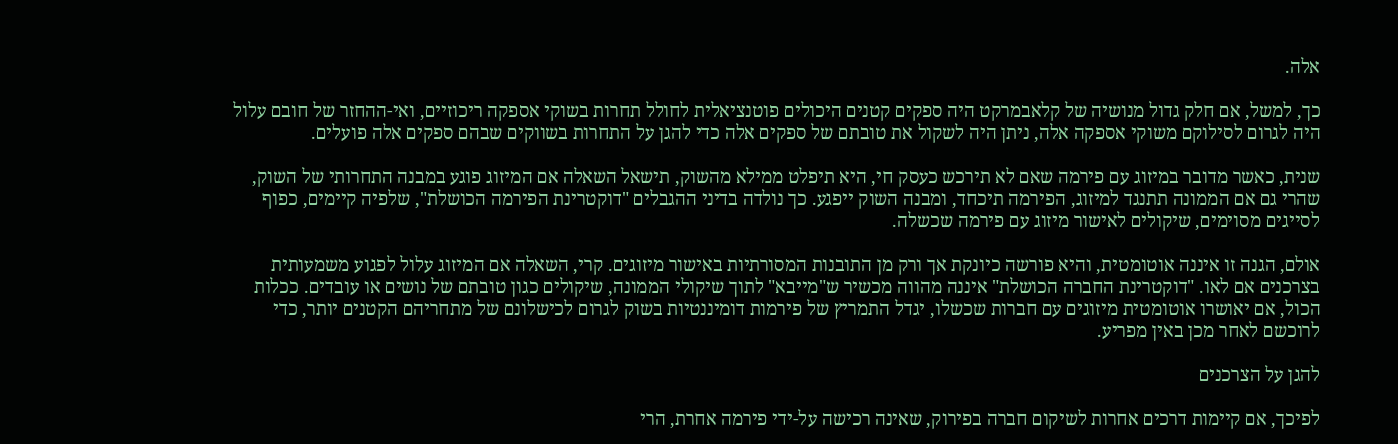אלה.

כך, למשל, אם חלק גדול מנושיה של קלאבמרקט היה ספקים קטנים היכולים פוטנציאלית לחולל תחרות בשוקי אספקה ריכוזיים, ואי-ההחזר של חובם עלול היה לגרום לסילוקם משוקי אספקה אלה, ניתן היה לשקול את טובתם של ספקים אלה כדי להגן על התחרות בשווקים שבהם ספקים אלה פועלים.

שנית, כאשר מדובר במיזוג עם פירמה שאם לא תירכש כעסק חי, היא תיפלט ממילא מהשוק, תישאל השאלה אם המיזוג פוגע במבנה התחרותי של השוק, שהרי גם אם הממונה תתנגד למיזוג, הפירמה תיכחד, ומבנה השוק ייפגע. כך נולדה בדיני ההגבלים "דוקטרינת הפירמה הכושלת", שלפיה קיימים, כפוף לסייגים מסוימים, שיקולים לאישור מיזוג עם פירמה שכשלה.

אולם, הגנה זו איננה אוטומטית, והיא פורשה כיונקת אך ורק מן התובנות המסורתיות באישור מיזוגים. קרי, השאלה אם המיזוג עלול לפגוע משמעותית בצרכנים אם לאו. "דוקטרינת החברה הכושלת" איננה מהווה מכשיר ש"מייבא" לתוך שיקולי הממונה, שיקולים כגון טובתם של נושים או עובדים. ככלות הכול, אם יאושרו אוטומטית מיזוגים עם חברות שכשלו, יגדל התמריץ של פירמות דומיננטיות בשוק לגרום לכישלונם של מתחריהם הקטנים יותר, כדי לרוכשם לאחר מכן באין מפריע.

להגן על הצרכנים

לפיכך, אם קיימות דרכים אחרות לשיקום חברה בפירוק, שאינה רכישה על-ידי פירמה אחרת, הרי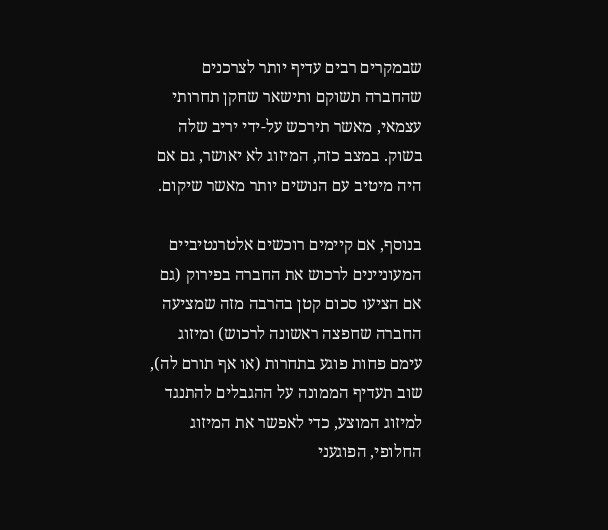שבמקרים רבים עדיף יותר לצרכנים שהחברה תשוקם ותישאר שחקן תחרותי עצמאי, מאשר תירכש על-ידי יריב שלה בשוק. במצב כזה, המיזוג לא יאושר, גם אם היה מיטיב עם הנושים יותר מאשר שיקום.

בנוסף, אם קיימים רוכשים אלטרנטיביים המעוניינים לרכוש את החברה בפירוק (גם אם הציעו סכום קטן בהרבה מזה שמציעה החברה שחפצה ראשונה לרכוש) ומיזוג עימם פחות פוגע בתחרות (או אף תורם לה), שוב תעדיף הממונה על ההגבלים להתנגד למיזוג המוצע, כדי לאפשר את המיזוג החלופי, הפוגעני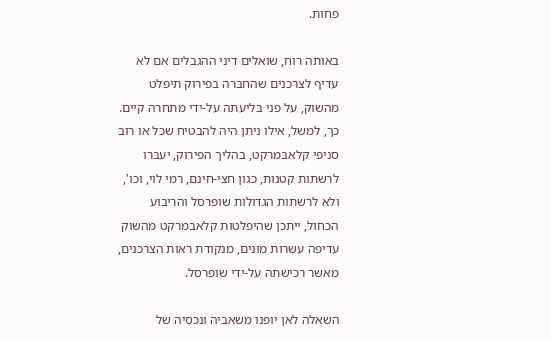פחות.

באותה רוח, שואלים דיני ההגבלים אם לא עדיף לצרכנים שהחברה בפירוק תיפלט מהשוק, על פני בליעתה על-ידי מתחרה קיים. כך, למשל, אילו ניתן היה להבטיח שכל או רוב סניפי קלאבמרקט, בהליך הפירוק, יעברו לרשתות קטנות, כגון חצי-חינם, רמי לוי, וכו', ולא לרשתות הגדולות שופרסל והריבוע הכחול, ייתכן שהיפלטות קלאבמרקט מהשוק עדיפה עשרות מונים, מנקודת ראות הצרכנים, מאשר רכישתה על-ידי שופרסל.

השאלה לאן יופנו משאביה ונכסיה של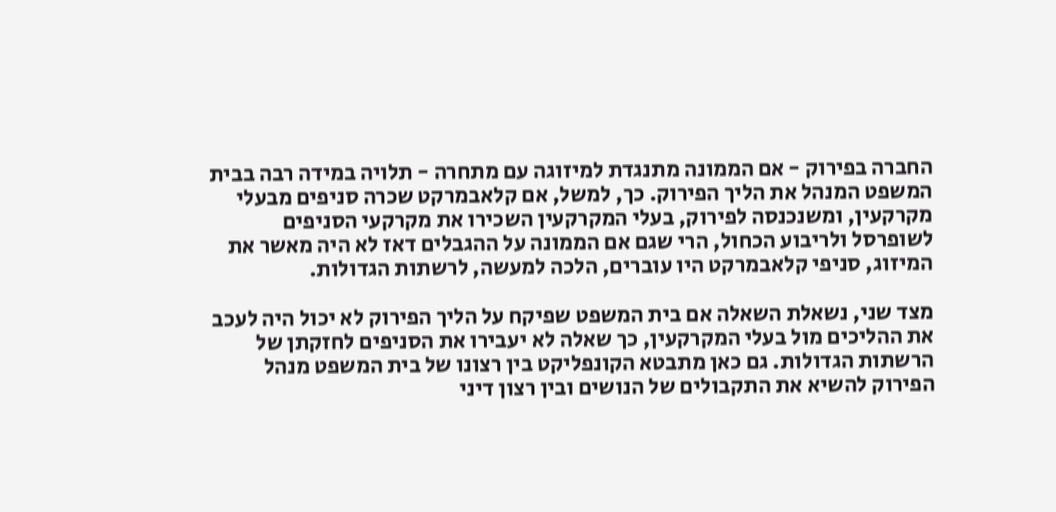החברה בפירוק - אם הממונה מתנגדת למיזוגה עם מתחרה - תלויה במידה רבה בבית המשפט המנהל את הליך הפירוק. כך, למשל, אם קלאבמרקט שכרה סניפים מבעלי מקרקעין, ומשנכנסה לפירוק, בעלי המקרקעין השכירו את מקרקעי הסניפים לשופרסל ולריבוע הכחול, הרי שגם אם הממונה על ההגבלים דאז לא היה מאשר את המיזוג, סניפי קלאבמרקט היו עוברים, הלכה למעשה, לרשתות הגדולות.

מצד שני, נשאלת השאלה אם בית המשפט שפיקח על הליך הפירוק לא יכול היה לעכב את ההליכים מול בעלי המקרקעין, כך שאלה לא יעבירו את הסניפים לחזקתן של הרשתות הגדולות. גם כאן מתבטא הקונפליקט בין רצונו של בית המשפט מנהל הפירוק להשיא את התקבולים של הנושים ובין רצון דיני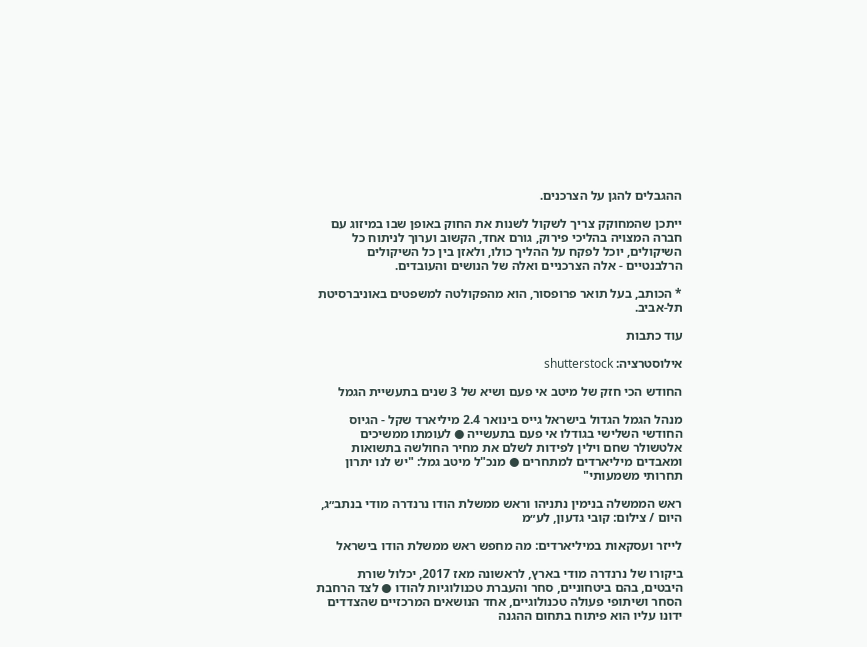ההגבלים להגן על הצרכנים.

ייתכן שהמחוקק צריך לשקול לשנות את החוק באופן שבו במיזוג עם חברה המצויה בהליכי פירוק, גורם אחד, הקשוב וערוך לניתוח כל השיקולים, יוכל לפקח על ההליך כולו, ולאזן בין כל השיקולים הרלבנטיים - אלה הצרכניים ואלה של הנושים והעובדים.

* הכותב, בעל תואר פרופסור, הוא מהפקולטה למשפטים באוניברסיטת תל-אביב.

עוד כתבות

אילוסטרציה: shutterstock

החודש הכי חזק של מיטב אי פעם ושיא של 3 שנים בתעשיית הגמל

מנהל הגמל הגדול בישראל גייס בינואר 2.4 מיליארד שקל - הגיוס החודשי השלישי בגודלו אי פעם בתעשייה ● לעומתו ממשיכים אלטשולר שחם וילין לפידות לשלם את מחיר החולשה בתשואות ומאבדים מיליארדים למתחרים ● מנכ"ל מיטב גמל: "יש לנו יתרון תחרותי משמעותי"

ראש הממשלה בנימין נתניהו וראש ממשלת הודו נרנדרה מודי בנתב״ג, היום / צילום: קובי גדעון, לע״מ

לייזר ועסקאות במיליארדים: מה מחפש ראש ממשלת הודו בישראל

ביקורו של נרנדרה מודי בארץ, לראשונה מאז 2017, יכלול שורת היבטים, בהם ביטחוניים, סחר והעברת טכנולוגיות להודו ● לצד הרחבת הסחר ושיתופי פעולה טכנולוגיים, אחד הנושאים המרכזיים שהצדדים ידונו עליו הוא פיתוח בתחום ההגנה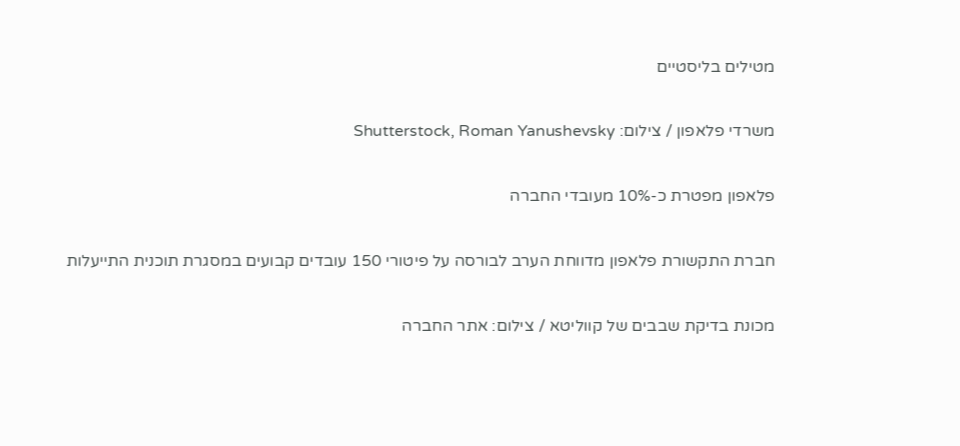מטילים בליסטיים

משרדי פלאפון / צילום: Shutterstock, Roman Yanushevsky

פלאפון מפטרת כ-10% מעובדי החברה

חברת התקשורת פלאפון מדווחת הערב לבורסה על פיטורי 150 עובדים קבועים במסגרת תוכנית התייעלות

מכונת בדיקת שבבים של קווליטא / צילום: אתר החברה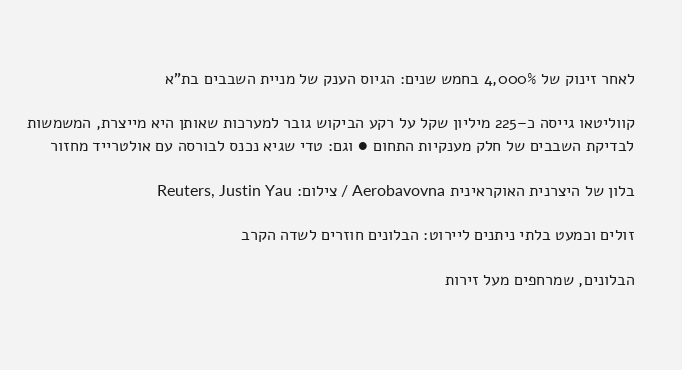לאחר זינוק של 4,000% בחמש שנים: הגיוס הענק של מניית השבבים בת"א

קווליטאו גייסה כ–225 מיליון שקל על רקע הביקוש גובר למערכות שאותן היא מייצרת, המשמשות לבדיקת השבבים של חלק מענקיות התחום ● וגם: טדי שגיא נכנס לבורסה עם אולטרייד מחזור

בלון של היצרנית האוקראינית Aerobavovna / צילום: Reuters, Justin Yau

זולים וכמעט בלתי ניתנים ליירוט: הבלונים חוזרים לשדה הקרב

הבלונים, שמרחפים מעל זירות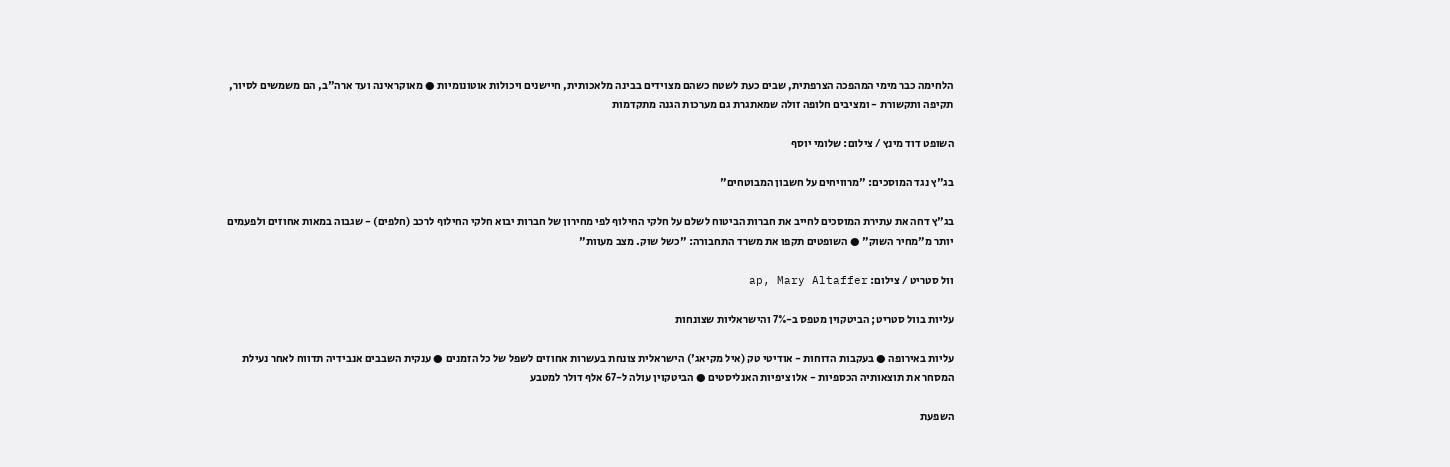הלחימה כבר מימי המהפכה הצרפתית, שבים כעת לשטח כשהם מצוידים בבינה מלאכותית, חיישנים ויכולות אוטונומיות ● מאוקראינה ועד ארה"ב, הם משמשים לסיור, תקיפה ותקשורת - ומציבים חלופה זולה שמאתגרת גם מערכות הגנה מתקדמות

השופט דוד מינץ / צילום: שלומי יוסף

בג"ץ נגד המוסכים: "מרוויחים על חשבון המבוטחים"

בג"ץ דחה את עתירת המוסכים לחייב את חברות הביטוח לשלם על חלקי החילוף לפי מחירון של חברות יבוא חלקי החילוף לרכב (חלפים) - שגבוה במאות אחוזים ולפעמים יותר מ"מחיר השוק" ● השופטים תקפו את משרד התחבורה: "כשל שוק. מצב מעוות"

וול סטריט / צילום: ap, Mary Altaffer

עליות בוול סטריט; הביטקוין מטפס ב-7% והישראליות שצונחות

עליות באירופה ● בעקבות הדוחות - אודיטי טק (איל מקיאג') הישראלית צונחת בעשרות אחוזים לשפל של כל הזמנים ● ענקית השבבים אנבידיה תדווח לאחר נעילת המסחר את תוצאותיה הכספיות - אלו ציפיות האנליסטים ● הביטקוין עולה ל-67 אלף דולר למטבע

השפעת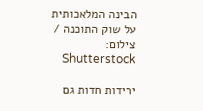הבינה המלאכותית על שוק התוכנה / צילום: Shutterstock

ירידות חדות גם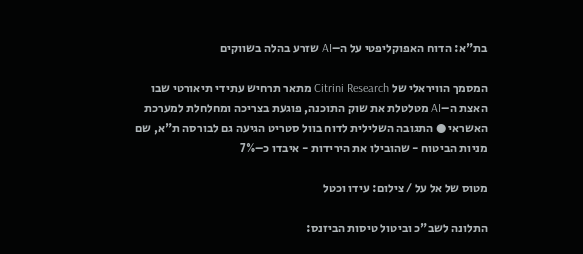בת"א: הדוח האפוקליפטי על ה–AI שזרע בהלה בשווקים

המסמך הוויראלי של Citrini Research מתאר תרחיש עתידי תיאורטי שבו האצת ה–AI מטלטלת את שוק התוכנה, פוגעת בצריכה ומחלחלת למערכת האשראי ● התגובה השלילית לדוח בוול סטריט הגיעה גם לבורסה ת"א, שם מניות הביטוח - שהובילו את הירידות - איבדו כ–7%

מטוס של אל על / צילום: עידו וכטל

התלונה לשב"כ וביטול טיסות הביזנס: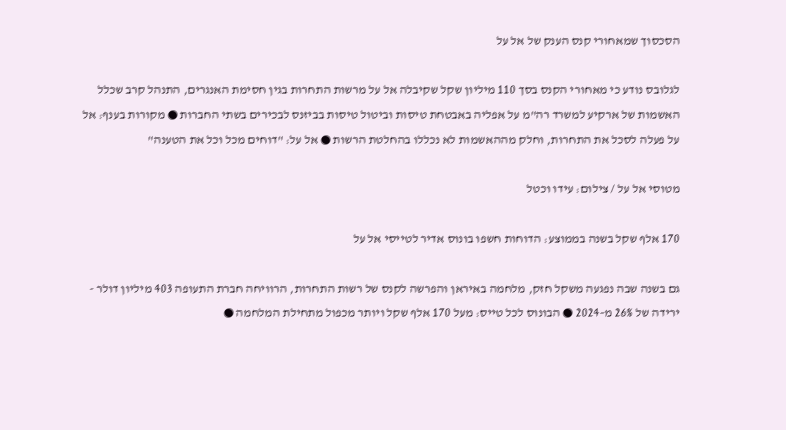הסכסוך שמאחורי קנס הענק של אל על

לגלובס נודע כי מאחורי הקנס בסך 110 מיליון שקל שקיבלה אל על מרשות התחרות בגין חסימת האנגרים, התנהל קרב שכלל האשמות של ארקיע למשרד רה"מ על אפליה באבטחת טיסות וביטול טיסות בביזנס לבכירים בשתי החברות ● מקורות בענף: אל על פעלה לסכל את התחרות, וחלק מההאשמות לא נכללו בהחלטת הרשות ● אל על: "דוחים מכל וכל את הטענה"

מטוסי אל על / צילום: עידו וכטל

170 אלף שקל בשנה בממוצע: הדוחות חשפו בונוס אדיר לטייסי אל על

גם בשנה שבה נפגעה משקל חזק, מלחמה באיראן והפרשה לקנס של רשות התחרות, הרוויחה חברת התעופה 403 מיליון דולר - ירידה של 26% מ–2024 ● הבונוס לכל טייס: מעל 170 אלף שקל ויותר מכפול מתחילת המלחמה ●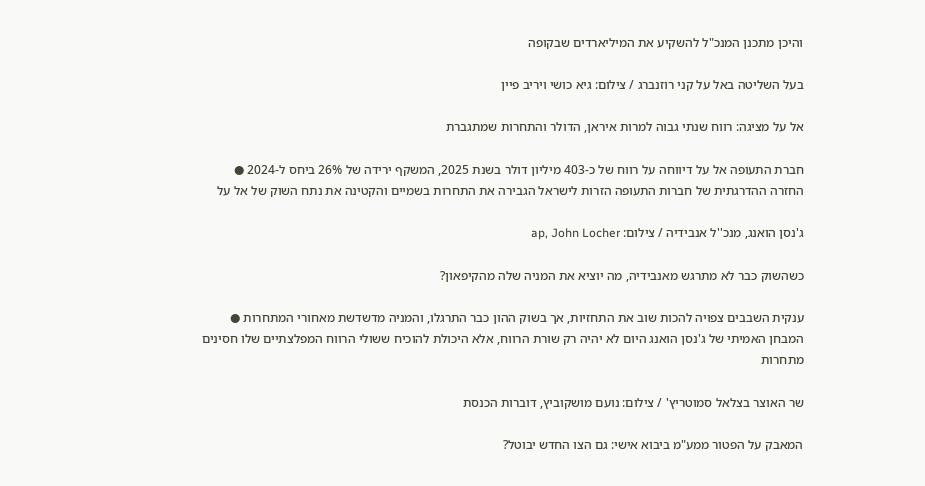והיכן מתכנן המנכ"ל להשקיע את המיליארדים שבקופה

בעל השליטה באל על קני רוזנברג / צילום: גיא כושי ויריב פיין

אל על מציגה: רווח שנתי גבוה למרות איראן, הדולר והתחרות שמתגברת

חברת התעופה אל על דיווחה על רווח של כ-403 מיליון דולר בשנת 2025, המשקף ירידה של 26% ביחס ל-2024 ● החזרה ההדרגתית של חברות התעופה הזרות לישראל הגבירה את התחרות בשמיים והקטינה את נתח השוק של אל על

ג'נסן הואנג, מנכ''ל אנבידיה / צילום: ap, John Locher

כשהשוק כבר לא מתרגש מאנבידיה, מה יוציא את המניה שלה מהקיפאון?

ענקית השבבים צפויה להכות שוב את התחזיות, אך בשוק ההון כבר התרגלו, והמניה מדשדשת מאחורי המתחרות ● המבחן האמיתי של ג'נסן הואנג היום לא יהיה רק שורת הרווח, אלא היכולת להוכיח ששולי הרווח המפלצתיים שלו חסינים מתחרות

שר האוצר בצלאל סמוטריץ' / צילום: נועם מושקוביץ, דוברות הכנסת

המאבק על הפטור ממע"מ ביבוא אישי: גם הצו החדש יבוטל?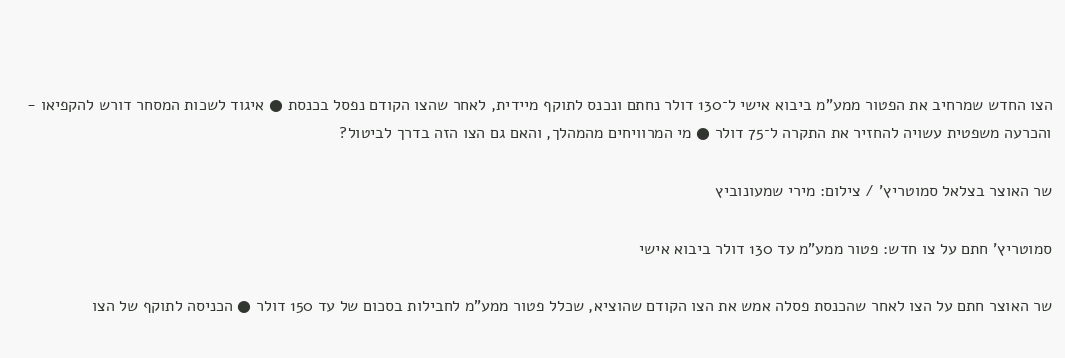הצו החדש שמרחיב את הפטור ממע”מ ביבוא אישי ל־130 דולר נחתם ונכנס לתוקף מיידית, לאחר שהצו הקודם נפסל בכנסת ● איגוד לשכות המסחר דורש להקפיאו - והכרעה משפטית עשויה להחזיר את התקרה ל־75 דולר ● מי המרוויחים מהמהלך, והאם גם הצו הזה בדרך לביטול?

שר האוצר בצלאל סמוטריץ' / צילום: מירי שמעונוביץ

סמוטריץ' חתם על צו חדש: פטור ממע"מ עד 130 דולר ביבוא אישי

שר האוצר חתם על הצו לאחר שהכנסת פסלה אמש את הצו הקודם שהוציא, שכלל פטור ממע"מ לחבילות בסכום של עד 150 דולר ● הכניסה לתוקף של הצו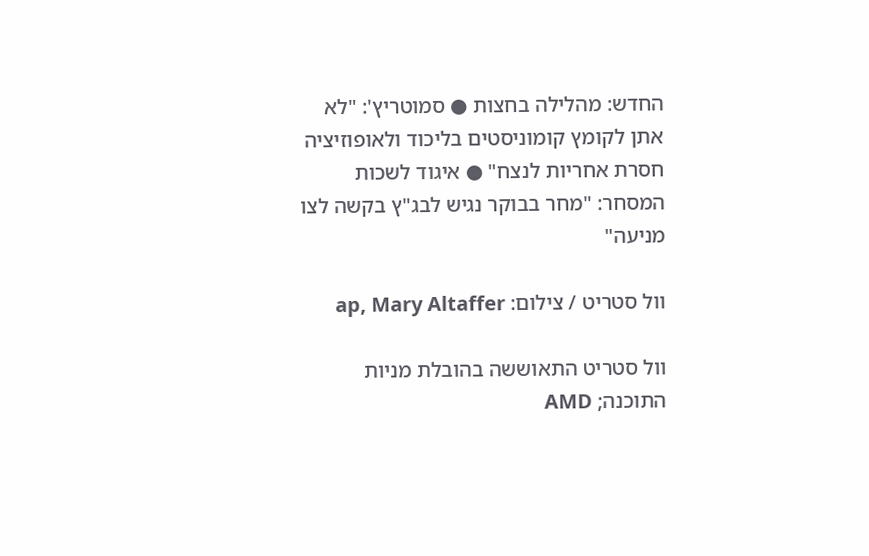החדש: מהלילה בחצות ● סמוטריץ': "לא אתן לקומץ קומוניסטים בליכוד ולאופוזיציה חסרת אחריות לנצח" ● איגוד לשכות המסחר: "מחר בבוקר נגיש לבג"ץ בקשה לצו מניעה"

וול סטריט / צילום: ap, Mary Altaffer

וול סטריט התאוששה בהובלת מניות התוכנה; AMD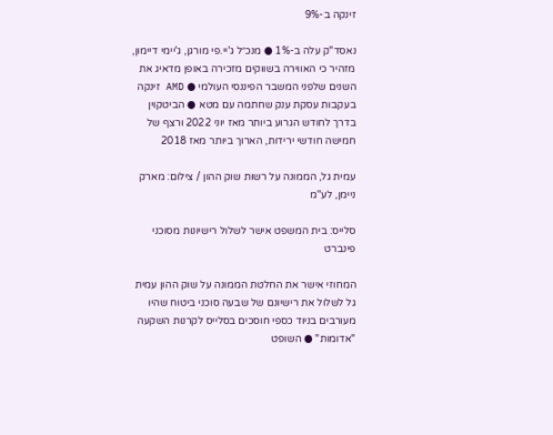זינקה ב-9%

נאסד"ק עלה ב-1% ● מנכ״ל ג'יי.פי מורגן, ג'יימי דיימון, מזהיר כי האווירה בשווקים מזכירה באופן מדאיג את השנים שלפני המשבר הפיננסי העולמי ● AMD זינקה בעקבות עסקת ענק שחתמה עם מטא ● הביטקוין בדרך לחודש הגרוע ביותר מאז יוני 2022 ורצף של חמישה חודשי ירידות, הארוך ביותר מאז 2018

עמית גל, הממונה על רשות שוק ההון / צילום: מארק ניימן, לע''מ

סלייס: בית המשפט אישר לשלול רישיונות מסוכני פינברט

המחוזי אישר את החלטת הממונה על שוק ההון עמית גל לשלול את רישיונם של שבעה סוכני ביטוח שהיו מעורבים בניוד כספי חוסכים בסלייס לקרנות השקעה "אדומות" ● השופט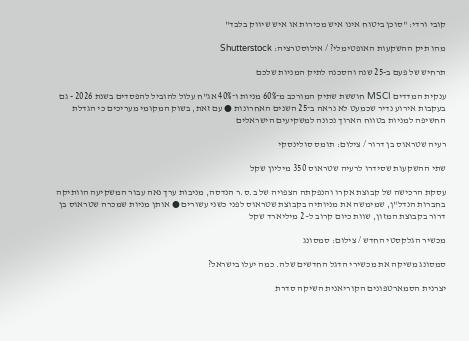קובי ורדי: "סוכן ביטוח אינו איש מכירות או איש שיווק בלבד"

מהו תיק ההשקעות האופטימלי? / אילוסטרציה: Shutterstock

תרחיש של פעם ב-25 שנה והסכנה לתיק המניות שלכם

ענקית המדדים MSCI חוששת שתיק המורכב מ־60% מניות ו־40% אג"ח עלול להוביל להפסדים בשנת 2026 - גם בעקבות אירוע נדיר שכמעט לא נראה ב־25 השנים האחרונות ● עם זאת, בשוק המקומי מעריכים כי הגדלת החשיפה למניות בטווח הארוך נכונה למשקיעים הישראלים

רעיה שטראוס בן דרור / צילום: תומס סולינסקי

שתי ההשקעות שסידרו לרעיה שטראוס 350 מיליון שקל

עסקת הרכישה של קבוצת אקרו והנפקתה הצפויה של ב.ס.ר הנדסה, מניבות ערך נאה עבור המשקיעה הוותיקה בחברות הנדל"ן, שמימשה את מניותיה בקבוצת שטראוס לפני כשני עשורים ● אותן מניות שמכרה שטראוס בן דרור בקבוצת המזון, שוות כיום קרוב ל–2 מיליארד שקל

מכשיר הגלקסטי החדש / צילום: סמסונג

סמסונג משיקה את מכשירי הדגל החדשים שלה. כמה יעלו בישראל?

יצרנית הסמארטפונים הקוריאנית השיקה סדרת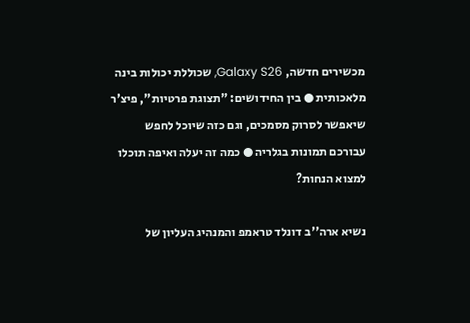מכשירים חדשה, Galaxy S26, שכוללת יכולות בינה מלאכותית ● בין החידושים: "תצוגת פרטיות", פיצ'ר שיאפשר לסרוק מסמכים, וגם כזה שיוכל לחפש עבורכם תמונות בגלריה ● כמה זה יעלה ואיפה תוכלו למצוא הנחות?

נשיא ארה''ב דונלד טראמפ והמנהיג העליון של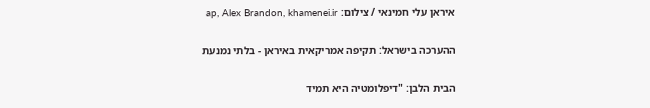איראן עלי חמינאי / צילום: ap, Alex Brandon, khamenei.ir

ההערכה בישראל: תקיפה אמריקאית באיראן - בלתי נמנעת

הבית הלבן: "דיפלומטיה היא תמיד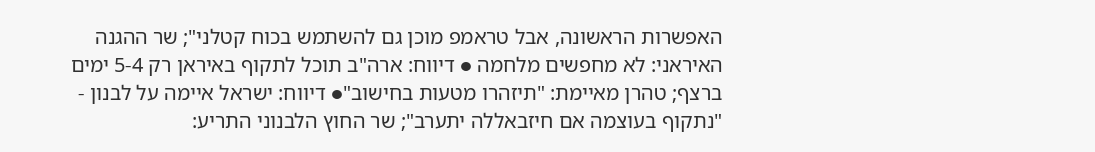האפשרות הראשונה, אבל טראמפ מוכן גם להשתמש בכוח קטלני"; שר ההגנה האיראני: לא מחפשים מלחמה ● דיווח: ארה"ב תוכל לתקוף באיראן רק 5-4 ימים ברצף; טהרן מאיימת: "תיזהרו מטעות בחישוב"● דיווח: ישראל איימה על לבנון - "נתקוף בעוצמה אם חיזבאללה יתערב"; שר החוץ הלבנוני התריע: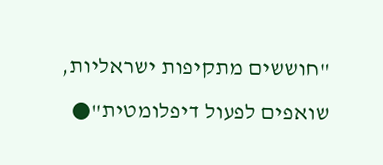"חוששים מתקיפות ישראליות, שואפים לפעול דיפלומטית"●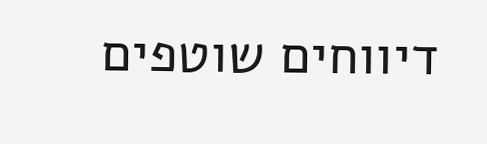דיווחים שוטפים